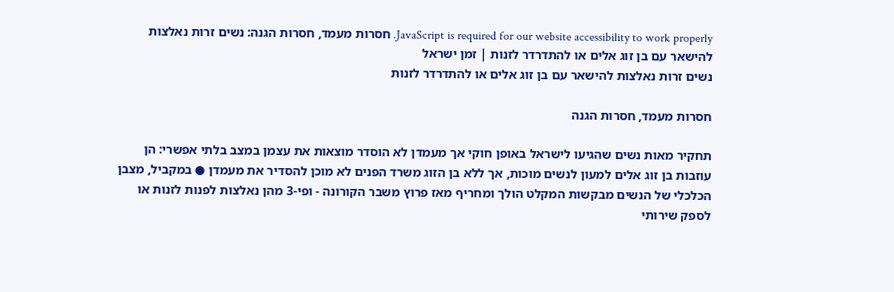JavaScript is required for our website accessibility to work properly. חסרות מעמד, חסרות הגנה: נשים זרות נאלצות להישאר עם בן זוג אלים או להתדרדר לזנות | זמן ישראל
נשים זרות נאלצות להישאר עם בן זוג אלים או להתדרדר לזנות

חסרות מעמד, חסרות הגנה

תחקיר מאות נשים שהגיעו לישראל באופן חוקי אך מעמדן לא הוסדר מוצאות את עצמן במצב בלתי אפשרי: הן עוזבות בן זוג אלים למעון לנשים מוכות, אך ללא בן הזוג משרד הפנים לא מוכן להסדיר את מעמדן ● במקביל, מצבן הכלכלי של הנשים מבקשות המקלט הולך ומחריף מאז פרוץ משבר הקורונה - ופי-3 מהן נאלצות לפנות לזנות או לספק שירותי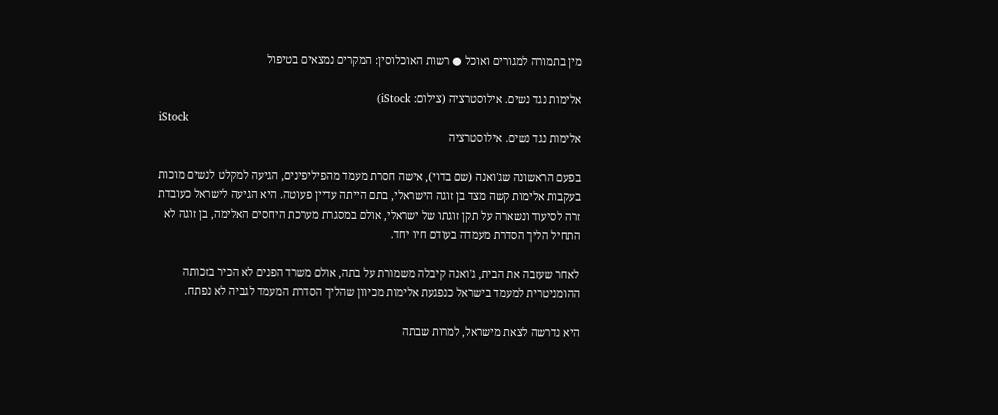מין בתמורה למגורים ואוכל ● רשות האוכלוסין: המקרים נמצאים בטיפול

אלימות נגד נשים. אילוסטרציה (צילום: iStock)
iStock
אלימות נגד נשים. אילוסטרציה

בפעם הראשונה שג'ואנה (שם בדוי), אישה חסרת מעמד מהפיליפינים, הגיעה למקלט לנשים מוכות בעקבות אלימות קשה מצד בן זוגה הישראלי, בתם הייתה עדיין פעוטה. היא הגיעה לישראל כעובדת זרה לסיעוד ונשארה על תקן זוגתו של ישראלי, אולם במסגרת מערכת היחסים האלימה, בן זוגה לא התחיל הליך הסדרת מעמדה בעודם חיו יחד.

לאחר שעזבה את הבית, ג'ואנה קיבלה משמורת על בתה, אולם משרד הפנים לא הכיר בזכותה ההומניטרית למעמד בישראל כנפגעת אלימות מכיוון שהליך הסדרת המעמד לגביה לא נפתח.

היא נדרשה לצאת מישראל, למרות שבתה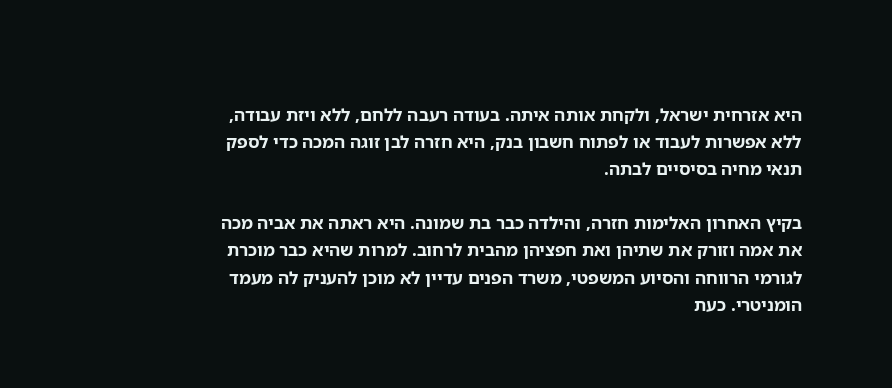היא אזרחית ישראל, ולקחת אותה איתה. בעודה רעבה ללחם, ללא ויזת עבודה, ללא אפשרות לעבוד או לפתוח חשבון בנק, היא חזרה לבן זוגה המכה כדי לספק תנאי מחיה בסיסיים לבתה.

בקיץ האחרון האלימות חזרה, והילדה כבר בת שמונה. היא ראתה את אביה מכה את אמה וזורק את שתיהן ואת חפציהן מהבית לרחוב. למרות שהיא כבר מוכרת לגורמי הרווחה והסיוע המשפטי, משרד הפנים עדיין לא מוכן להעניק לה מעמד הומניטרי. כעת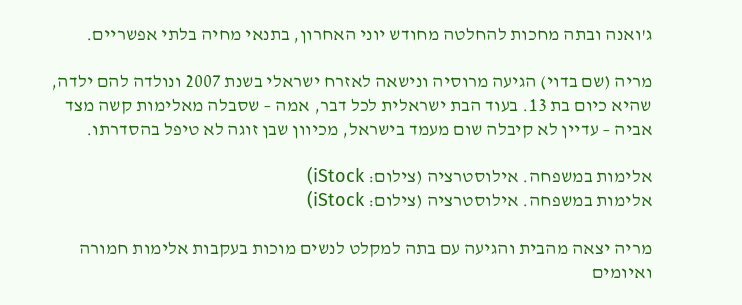ג'ואנה ובתה מחכות להחלטה מחודש יוני האחרון, בתנאי מחיה בלתי אפשריים.

מריה (שם בדוי) הגיעה מרוסיה ונישאה לאזרח ישראלי בשנת 2007 ונולדה להם ילדה, שהיא כיום בת 13. בעוד הבת ישראלית לכל דבר, אמה – שסבלה מאלימות קשה מצד אביה – עדיין לא קיבלה שום מעמד בישראל, מכיוון שבן זוגה לא טיפל בהסדרתו.

אלימות במשפחה. אילוסטרציה (צילום: iStock)
אלימות במשפחה. אילוסטרציה (צילום: iStock)

מריה יצאה מהבית והגיעה עם בתה למקלט לנשים מוכות בעקבות אלימות חמורה ואיומים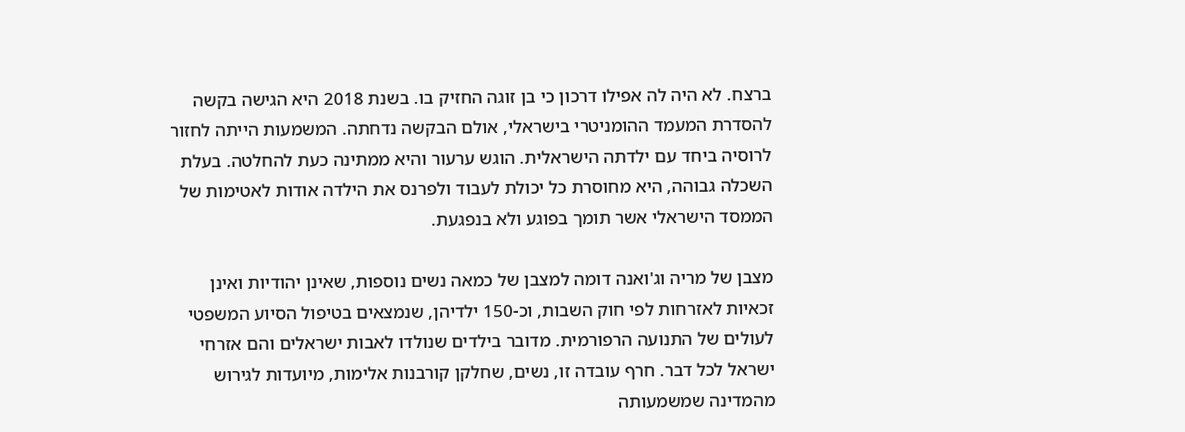ברצח. לא היה לה אפילו דרכון כי בן זוגה החזיק בו. בשנת 2018 היא הגישה בקשה להסדרת המעמד ההומניטרי בישראלי, אולם הבקשה נדחתה. המשמעות הייתה לחזור לרוסיה ביחד עם ילדתה הישראלית. הוגש ערעור והיא ממתינה כעת להחלטה. בעלת השכלה גבוהה, היא מחוסרת כל יכולת לעבוד ולפרנס את הילדה אודות לאטימות של הממסד הישראלי אשר תומך בפוגע ולא בנפגעת.

מצבן של מריה וג'ואנה דומה למצבן של כמאה נשים נוספות, שאינן יהודיות ואינן זכאיות לאזרחות לפי חוק השבות, וכ-150 ילדיהן, שנמצאים בטיפול הסיוע המשפטי לעולים של התנועה הרפורמית. מדובר בילדים שנולדו לאבות ישראלים והם אזרחי ישראל לכל דבר. חרף עובדה זו, נשים, שחלקן קורבנות אלימות, מיועדות לגירוש מהמדינה שמשמעותה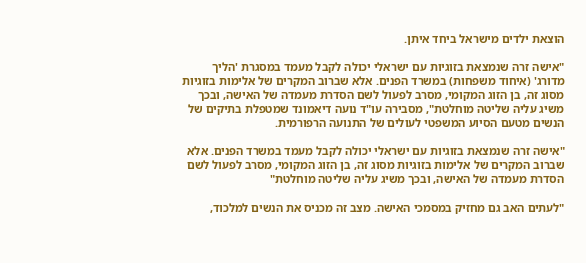הוצאת ילדים מישראל ביחד איתן.

"אישה זרה שנמצאת בזוגיות עם ישראלי יכולה לקבל מעמד במסגרת 'הליך מדורג' (איחוד משפחות) במשרד הפנים. אלא שברוב המקרים של אלימות בזוגיות מסוג זה, בן הזוג המקומי, מסרב לפעול לשם הסדרת מעמדה של האישה, ובכך משיג עליה שליטה מוחלטת", מסבירה עו"ד נועה דיאמונד שמטפלת בתיקים של הנשים מטעם הסיוע המשפטי לעולים של התנועה הרפורמית.

"אישה זרה שנמצאת בזוגיות עם ישראלי יכולה לקבל מעמד במשרד הפנים. אלא שברוב המקרים של אלימות בזוגיות מסוג זה, בן הזוג המקומי, מסרב לפעול לשם הסדרת מעמדה של האישה, ובכך משיג עליה שליטה מוחלטת"

"לעתים האב גם מחזיק במסמכי האישה. מצב זה מכניס את הנשים למלכוד,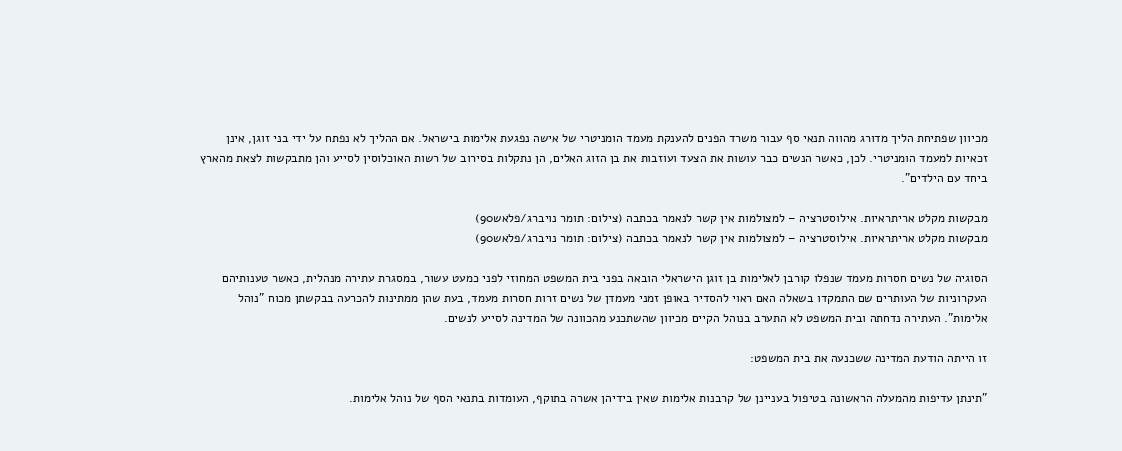מכיוון שפתיחת הליך מדורג מהווה תנאי סף עבור משרד הפנים להענקת מעמד הומניטרי של אישה נפגעת אלימות בישראל. אם ההליך לא נפתח על ידי בני זוגן, אינן זכאיות למעמד הומניטרי. לכן, כאשר הנשים כבר עושות את הצעד ועוזבות את בן הזוג האלים, הן נתקלות בסירוב של רשות האוכלוסין לסייע והן מתבקשות לצאת מהארץ ביחד עם הילדים".

מבקשות מקלט אריתראיות. אילוסטרציה – למצולמות אין קשר לנאמר בכתבה (צילום: תומר נויברג/פלאש90)
מבקשות מקלט אריתראיות. אילוסטרציה – למצולמות אין קשר לנאמר בכתבה (צילום: תומר נויברג/פלאש90)

הסוגיה של נשים חסרות מעמד שנפלו קורבן לאלימות בן זוגן הישראלי הובאה בפני בית המשפט המחוזי לפני כמעט עשור, במסגרת עתירה מנהלית, כאשר טענותיהם העקרוניות של העותרים שם התמקדו בשאלה האם ראוי להסדיר באופן זמני מעמדן של נשים זרות חסרות מעמד, בעת שהן ממתינות להכרעה בבקשתן מכוח "נוהל אלימות". העתירה נדחתה ובית המשפט לא התערב בנוהל הקיים מכיוון שהשתכנע מהכוונה של המדינה לסייע לנשים.

זו הייתה הודעת המדינה ששכנעה את בית המשפט:

"תינתן עדיפות מהמעלה הראשונה בטיפול בעניינן של קרבנות אלימות שאין בידיהן אשרה בתוקף, העומדות בתנאי הסף של נוהל אלימות.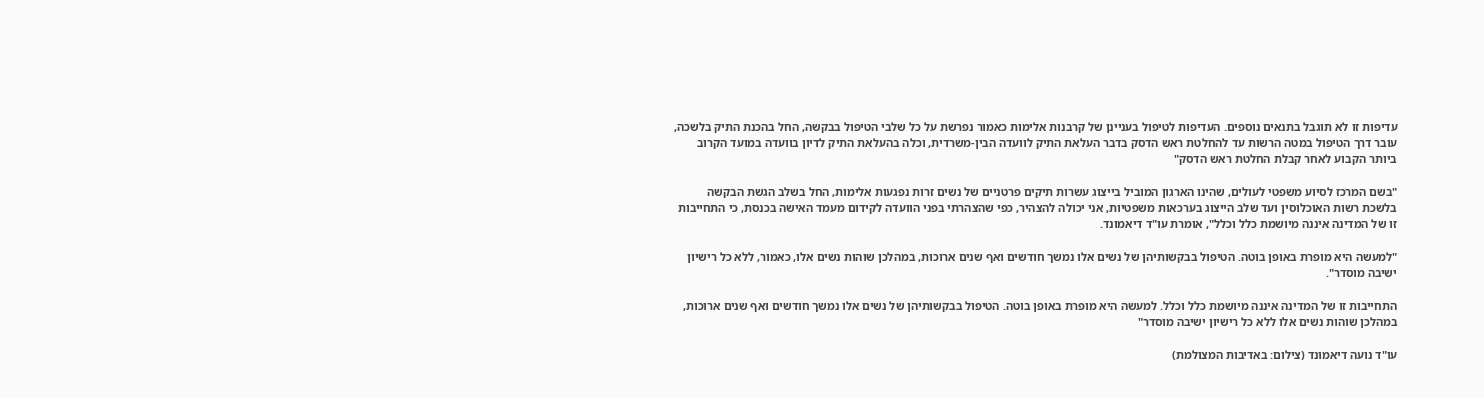עדיפות זו לא תוגבל בתנאים נוספים. העדיפות לטיפול בעניינן של קרבנות אלימות כאמור נפרשת על כל שלבי הטיפול בבקשה, החל בהכנת התיק בלשכה, עובר דרך הטיפול במטה הרשות עד להחלטת ראש הדסק בדבר העלאת התיק לוועדה הבין-משרדית, וכלה בהעלאת התיק לדיון בוועדה במועד הקרוב ביותר הקבוע לאחר קבלת החלטת ראש הדסק"

"בשם המרכז לסיוע משפטי לעולים, שהינו הארגון המוביל בייצוג עשרות תיקים פרטניים של נשים זרות נפגעות אלימות, החל בשלב הגשת הבקשה בלשכת רשות האוכלוסין ועד שלב הייצוג בערכאות משפטיות, אני יכולה להצהיר, כפי שהצהרתי בפני הוועדה לקידום מעמד האישה בכנסת, כי התחייבות זו של המדינה איננה מיושמת כלל וכלל", אומרת עו"ד דיאמונד.

"למעשה היא מופרת באופן בוטה. הטיפול בבקשותיהן של נשים אלו נמשך חודשים ואף שנים ארוכות, במהלכן שוהות נשים אלו, כאמור, ללא כל רישיון ישיבה מוסדר".

התחייבות זו של המדינה איננה מיושמת כלל וכלל. למעשה היא מופרת באופן בוטה. הטיפול בבקשותיהן של נשים אלו נמשך חודשים ואף שנים ארוכות, במהלכן שוהות נשים אלו ללא כל רישיון ישיבה מוסדר"

עו"ד נועה דיאמונד (צילום: באדיבות המצולמת)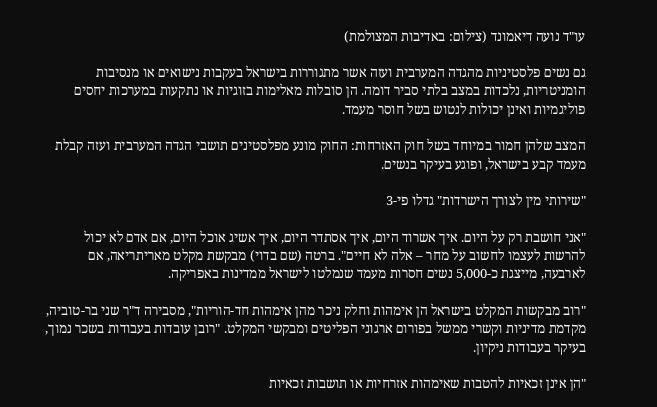עו"ד נועה דיאמונד (צילום: באדיבות המצולמת)

גם נשים פלסטיניות מהגדה המערבית ועזה אשר מתגוררות בישראל בעקבות נישואים או מנסיבות הומניטריות, נלכדות במצב בלתי סביר דומה. הן סובלות מאלימות בזוגיות או נתקעות במערכות יחסים פוליגמיות ואינן יכולות לנטוש בשל חוסר מעמד.

המצב שלהן חמור במיוחד בשל חוק האזרחות: החוק מונע מפלסטינים תושבי הגדה המערבית ועזה קבלת מעמד קבע בישראל, ופוגע בעיקר בנשים.

"שירותי מין לצורך הישרדות" גדלו פי-3

"אני חושבת רק על היום. איך אשרוד היום, איך אסתדר היום, איך אשיג אוכל היום, אם אדם לא יכול להרשות לעצמו לחשוב על מחר – אלה לא חיים". ברטה (שם בדוי) מבקשת מקלט מאריתריאה, אם לארבעה, מייצגת כ-5,000 נשים חסרות מעמד שנמלטו לישראל ממדינות באפריקה.

"רוב מבקשות המקלט בישראל הן אימהות וחלק ניכר מהן אימהות חד-הוריות", מסבירה ד"ר שני בר-טוביה, מקדמת מדיניות וקשרי ממשל בפורום ארגוני הפליטים ומבקשי המקלט. "רובן עובדות בעבודות בשכר נמוך, בעיקר בעבודות ניקיון.

"הן אינן זכאיות להטבות שאימהות אזרחיות או תושבות זכאיות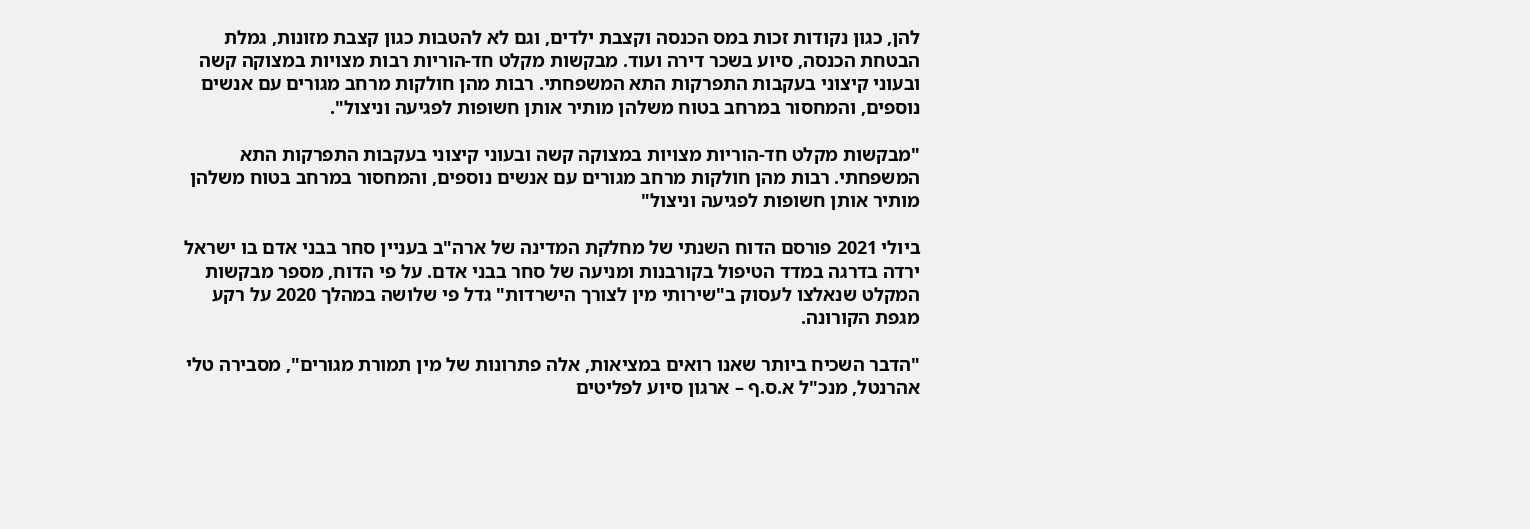להן, כגון נקודות זכות במס הכנסה וקצבת ילדים, וגם לא להטבות כגון קצבת מזונות, גמלת הבטחת הכנסה, סיוע בשכר דירה ועוד. מבקשות מקלט חד-הוריות רבות מצויות במצוקה קשה ובעוני קיצוני בעקבות התפרקות התא המשפחתי. רבות מהן חולקות מרחב מגורים עם אנשים נוספים, והמחסור במרחב בטוח משלהן מותיר אותן חשופות לפגיעה וניצול".

"מבקשות מקלט חד-הוריות מצויות במצוקה קשה ובעוני קיצוני בעקבות התפרקות התא המשפחתי. רבות מהן חולקות מרחב מגורים עם אנשים נוספים, והמחסור במרחב בטוח משלהן מותיר אותן חשופות לפגיעה וניצול"

ביולי 2021 פורסם הדוח השנתי של מחלקת המדינה של ארה"ב בעניין סחר בבני אדם בו ישראל ירדה בדרגה במדד הטיפול בקורבנות ומניעה של סחר בבני אדם. על פי הדוח, מספר מבקשות המקלט שנאלצו לעסוק ב"שירותי מין לצורך הישרדות" גדל פי שלושה במהלך 2020 על רקע מגפת הקורונה.

"הדבר השכיח ביותר שאנו רואים במציאות, אלה פתרונות של מין תמורת מגורים", מסבירה טלי אהרנטל, מנכ"ל א.ס.ף – ארגון סיוע לפליטים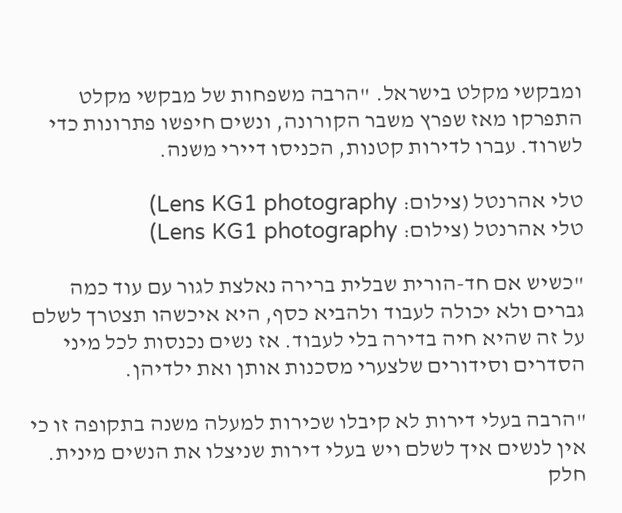ומבקשי מקלט בישראל. "הרבה משפחות של מבקשי מקלט התפרקו מאז שפרץ משבר הקורונה, ונשים חיפשו פתרונות כדי לשרוד. עברו לדירות קטנות, הכניסו דיירי משנה.

טלי אהרנטל (צילום: Lens KG1 photography)
טלי אהרנטל (צילום: Lens KG1 photography)

"כשיש אם חד-הורית שבלית ברירה נאלצת לגור עם עוד כמה גברים ולא יכולה לעבוד ולהביא כסף, היא איכשהו תצטרך לשלם על זה שהיא חיה בדירה בלי לעבוד. אז נשים נכנסות לכל מיני הסדרים וסידורים שלצערי מסכנות אותן ואת ילדיהן.

"הרבה בעלי דירות לא קיבלו שכירות למעלה משנה בתקופה זו כי אין לנשים איך לשלם ויש בעלי דירות שניצלו את הנשים מינית. חלק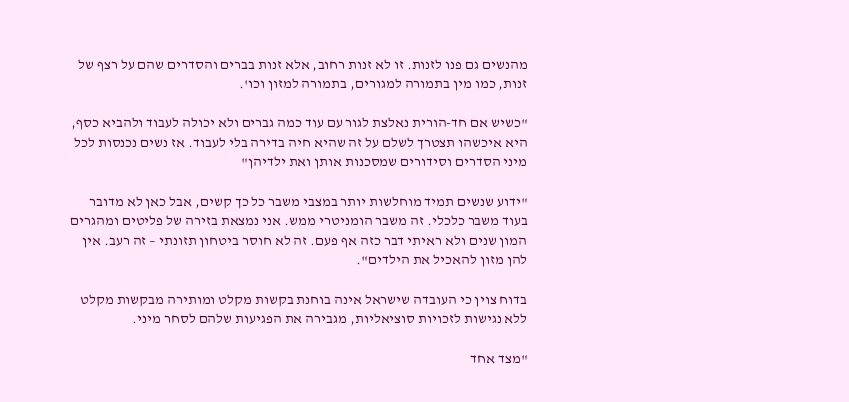מהנשים גם פנו לזנות. זו לא זנות רחוב, אלא זנות בברים והסדרים שהם על רצף של זנות, כמו מין בתמורה למגורים, בתמורה למזון וכו'.

"כשיש אם חד-הורית נאלצת לגור עם עוד כמה גברים ולא יכולה לעבוד ולהביא כסף, היא איכשהו תצטרך לשלם על זה שהיא חיה בדירה בלי לעבוד. אז נשים נכנסות לכל מיני הסדרים וסידורים שמסכנות אותן ואת ילדיהן"

"ידוע שנשים תמיד מוחלשות יותר במצבי משבר כל כך קשים, אבל כאן לא מדובר בעוד משבר כלכלי. זה משבר הומניטרי ממש. אני נמצאת בזירה של פליטים ומהגרים המון שנים ולא ראיתי דבר כזה אף פעם. זה לא חוסר ביטחון תזונתי – זה רעב. אין להן מזון להאכיל את הילדים".

בדוח צוין כי העובדה שישראל אינה בוחנת בקשות מקלט ומותירה מבקשות מקלט ללא נגישות לזכויות סוציאליות, מגבירה את הפגיעות שלהם לסחר מיני.

"מצד אחד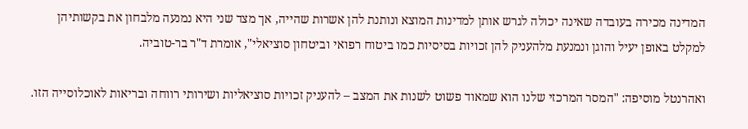המדינה מכירה בעובדה שאינה יכולה לגרש אותן למדינות המוצא ונותנת להן אשרות שהייה, אך מצד שני היא נמנעה מלבחון את בקשותיהן למקלט באופן יעיל והוגן ונמנעת מלהעניק להן זכויות בסיסיות כמו ביטוח רפואי וביטחון סוציאלי", אומרת ד"ר בר-טוביה.

ואהרנטל מוסיפה: "המסר המרכזי שלנו הוא שמאוד פשוט לשנות את המצב – להעניק זכויות סוציאליות ושירותי רווחה ובריאות לאוכלוסייה הזו.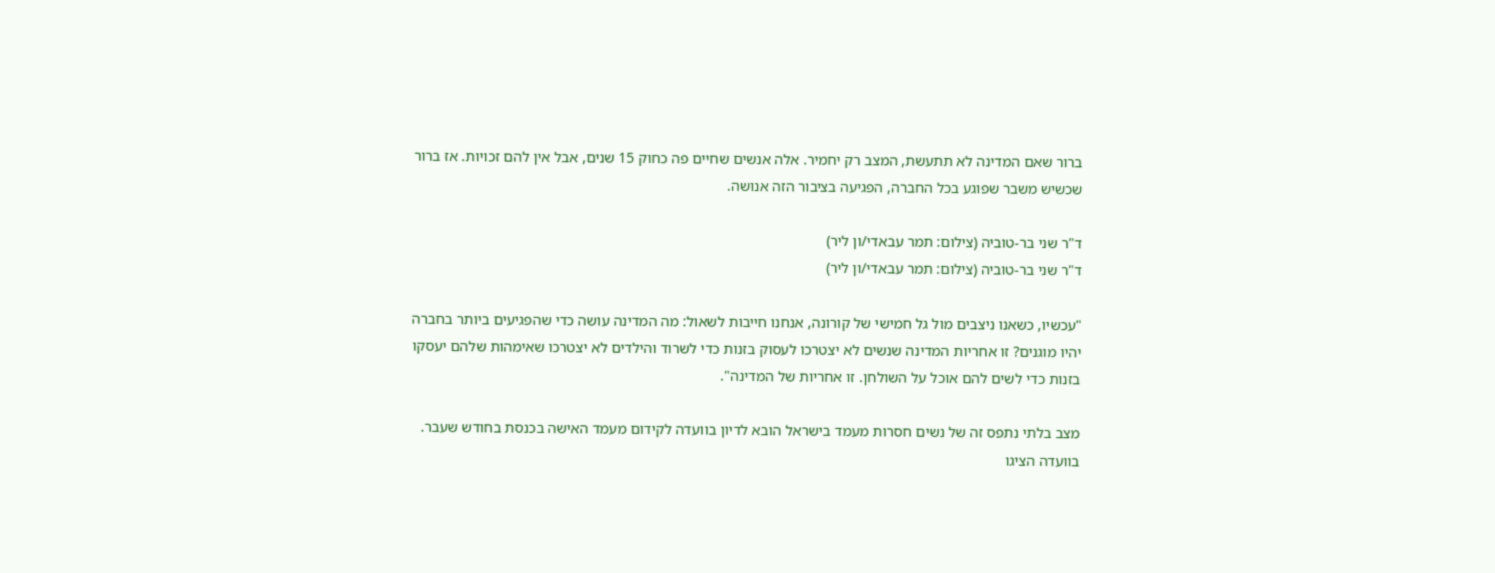ברור שאם המדינה לא תתעשת, המצב רק יחמיר. אלה אנשים שחיים פה כחוק 15 שנים, אבל אין להם זכויות. אז ברור שכשיש משבר שפוגע בכל החברה, הפגיעה בציבור הזה אנושה.

ד"ר שני בר-טוביה (צילום: תמר עבאדי/ון ליר)
ד"ר שני בר-טוביה (צילום: תמר עבאדי/ון ליר)

"עכשיו, כשאנו ניצבים מול גל חמישי של קורונה, אנחנו חייבות לשאול: מה המדינה עושה כדי שהפגיעים ביותר בחברה יהיו מוגנים? זו אחריות המדינה שנשים לא יצטרכו לעסוק בזנות כדי לשרוד והילדים לא יצטרכו שאימהות שלהם יעסקו בזנות כדי לשים להם אוכל על השולחן. זו אחריות של המדינה".

מצב בלתי נתפס זה של נשים חסרות מעמד בישראל הובא לדיון בוועדה לקידום מעמד האישה בכנסת בחודש שעבר. בוועדה הציגו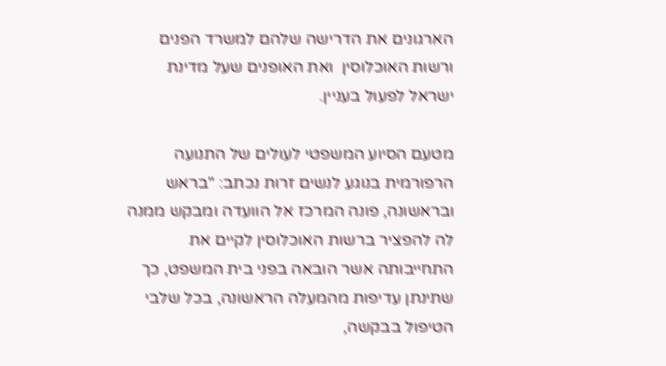הארגונים את הדרישה שלהם למשרד הפנים ורשות האוכלוסין  ואת האופנים שעל מדינת ישראל לפעול בעניין.

מטעם הסיוע המשפטי לעולים של התנועה הרפורמית בנוגע לנשים זרות נכתב: "בראש ובראשונה, פונה המרכז אל הוועדה ומבקש ממנה לה להפציר ברשות האוכלוסין לקיים את התחייבותה אשר הובאה בפני בית המשפט, כך שתינתן עדיפות מהמעלה הראשונה, בכל שלבי הטיפול בבקשה,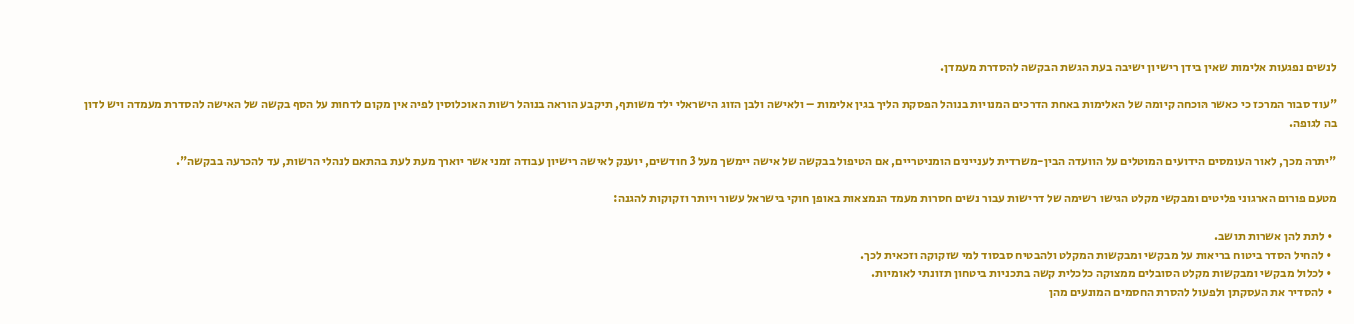לנשים נפגעות אלימות שאין בידן רישיון ישיבה בעת הגשת הבקשה להסדרת מעמדן.

"עוד סבור המרכז כי כאשר הּוכחה קיומה של האלימות באחת הדרכים המנויות בנוהל הפסקת הליך בגין אלימות – ולאישה ולבן הזוג הישראלי ילד משותף, תיקבע הוראה בנוהל רשות האוכלוסין לפיה אין מקום לדחות על הסף בקשה של האישה להסדרת מעמדה ויש לדון בה לגופה.

"יתרה מכך, לאור העומסים הידועים המוטלים על הוועדה הבין-משרדית לעניינים הומניטריים, אם הטיפול בבקשה של אישה יימשך מעל 3 חודשים, יוענק לאישה רישיון עבודה זמני אשר יוארך מעת לעת בהתאם לנהלי הרשות, עד להכרעה בבקשה".

מטעם פורום הארגוני פליטים ומבקשי מקלט הגישו רשימה של דרישות עבור נשים חסרות מעמד הנמצאות באופן חוקי בישראל עשור ויותר וזקוקות להגנה:

  • לתת להן אשרות תושב.
  • להחיל הסדר ביטוח בריאות על מבקשי ומבקשות המקלט ולהבטיח סבסוד למי שזקוקה וזכאית לכך.
  • לכלול מבקשי ומבקשות מקלט הסובלים ממצוקה כלכלית קשה בתכניות ביטחון תזונתי לאומיות.
  • להסדיר את העסקתן ולפעול להסרת החסמים המונעים מהן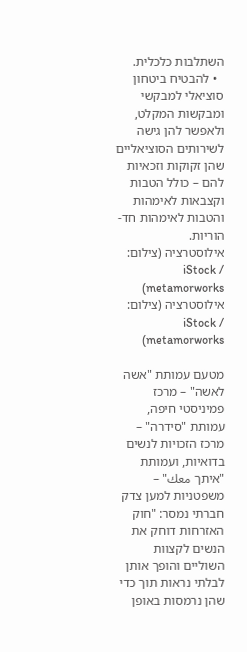השתלבות כלכלית.
  • להבטיח ביטחון סוציאלי למבקשי ומבקשות המקלט, ולאפשר להן גישה לשירותים הסוציאליים שהן זקוקות וזכאיות להם – כולל הטבות וקצבאות לאימהות והטבות לאימהות חד-הוריות.
אילוסטרציה (צילום: iStock / metamorworks)
אילוסטרציה (צילום: iStock / metamorworks)

מטעם עמותת "אשה לאשה" – מרכז פמיניסטי חיפה, עמותת "סידרה" – מרכז הזכויות לנשים בדואיות, ועמותת "איתך معك" – משפטניות למען צדק חברתי נמסר: "חוק האזרחות דוחק את הנשים לקצוות השוליים והופך אותן לבלתי נראות תוך כדי שהן נרמסות באופן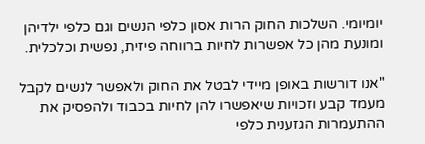יומיומי. השלכות החוק הרות אסון כלפי הנשים וגם כלפי ילדיהן ומונעת מהן כל אפשרות לחיות ברווחה פיזית, נפשית וכלכלית.

"אנו דורשות באופן מיידי לבטל את החוק ולאפשר לנשים לקבל מעמד קבע וזכויות שיאפשרו להן לחיות בכבוד ולהפסיק את ההתעמרות הגזענית כלפי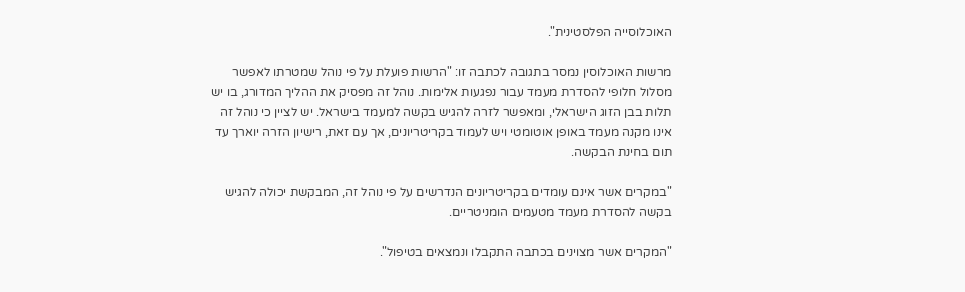האוכלוסייה הפלסטינית".

מרשות האוכלוסין נמסר בתגובה לכתבה זו: "הרשות פועלת על פי נוהל שמטרתו לאפשר מסלול חלופי להסדרת מעמד עבור נפגעות אלימות. נוהל זה מפסיק את ההליך המדורג, בו יש תלות בבן הזוג הישראלי, ומאפשר לזרה להגיש בקשה למעמד בישראל. יש לציין כי נוהל זה אינו מקנה מעמד באופן אוטומטי ויש לעמוד בקריטריונים, אך עם זאת, רישיון הזרה יוארך עד תום בחינת הבקשה.

"במקרים אשר אינם עומדים בקריטריונים הנדרשים על פי נוהל זה, המבקשת יכולה להגיש בקשה להסדרת מעמד מטעמים הומניטריים.

"המקרים אשר מצוינים בכתבה התקבלו ונמצאים בטיפול".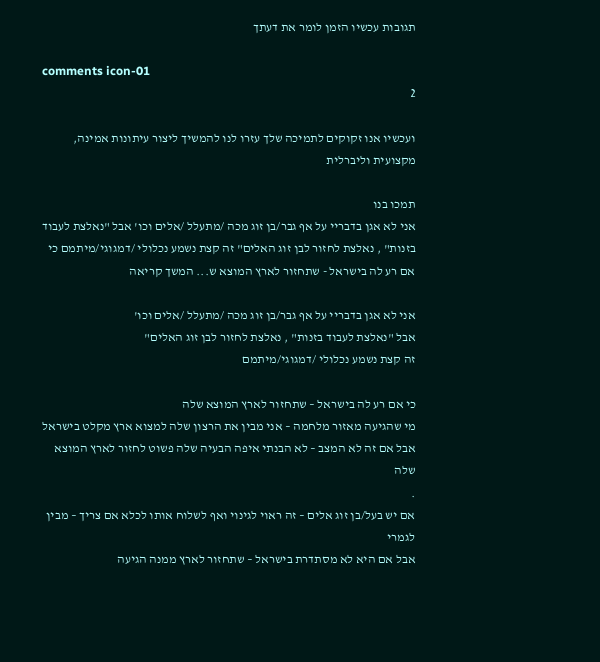תגובות עכשיו הזמן לומר את דעתך

comments icon-01
2

ועכשיו אנו זקוקים לתמיכה שלך עזרו לנו להמשיך ליצור עיתונות אמינה, מקצועית וליברלית

תמכו בנו
אני לא אגן בדבריי על אף גבר/בן זוג מכה /מתעלל /אלים וכו' אבל "נאלצת לעבוד בזנות" , נאלצת לחזור לבן זוג האלים" זה קצת נשמע נכלולי /דמגוגי/מיתמם כי אם רע לה בישראל - שתחזור לארץ המוצא ש... המשך קריאה

אני לא אגן בדבריי על אף גבר/בן זוג מכה /מתעלל /אלים וכו'
אבל "נאלצת לעבוד בזנות" , נאלצת לחזור לבן זוג האלים"
זה קצת נשמע נכלולי /דמגוגי/מיתמם

כי אם רע לה בישראל – שתחזור לארץ המוצא שלה
מי שהגיעה מאזור מלחמה – אני מבין את הרצון שלה למצוא ארץ מקלט בישראל
אבל אם זה לא המצב – לא הבנתי איפה הבעיה שלה פשוט לחזור לארץ המוצא שלה
.
אם יש בעל/בן זוג אלים – זה ראוי לגינוי ואף לשלוח אותו לכלא אם צריך – מבין לגמרי
אבל אם היא לא מסתדרת בישראל – שתחזור לארץ ממנה הגיעה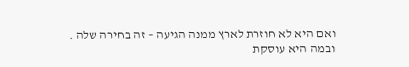ואם היא לא חוזרת לארץ ממנה הגיעה – זה בחירה שלה .
ובמה היא עוסקת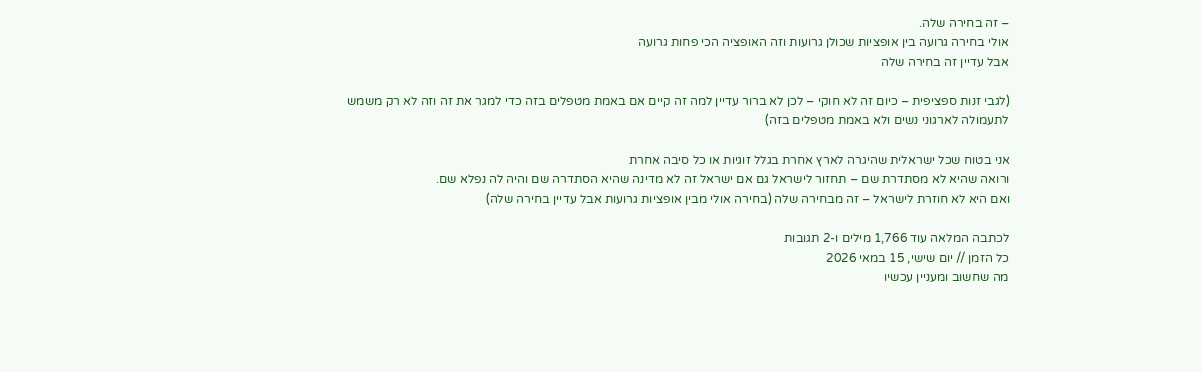– זה בחירה שלה.
אולי בחירה גרועה בין אופציות שכולן גרועות וזה האופציה הכי פחות גרועה
אבל עדיין זה בחירה שלה

(לגבי זנות ספציפית – כיום זה לא חוקי – לכן לא ברור עדיין למה זה קיים אם באמת מטפלים בזה כדי למגר את זה וזה לא רק משמש לתעמולה לארגוני נשים ולא באמת מטפלים בזה)

אני בטוח שכל ישראלית שהיגרה לארץ אחרת בגלל זוגיות או כל סיבה אחרת
ורואה שהיא לא מסתדרת שם – תחזור לישראל גם אם ישראל זה לא מדינה שהיא הסתדרה שם והיה לה נפלא שם.
ואם היא לא חוזרת לישראל – זה מבחירה שלה (בחירה אולי מבין אופציות גרועות אבל עדיין בחירה שלה)

לכתבה המלאה עוד 1,766 מילים ו-2 תגובות
כל הזמן // יום שישי, 15 במאי 2026
מה שחשוב ומעניין עכשיו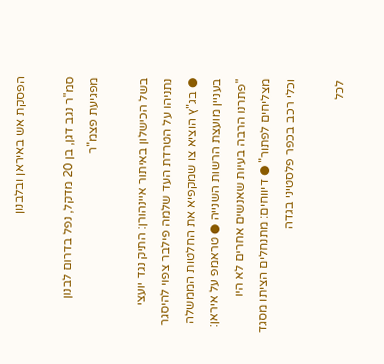הפסקת אש באיראן ובלבנון

סמ"ר נגב דגן, בן 20 מדקל, נפל בדרום לבנון מפגיעת פצמ"ר

בשל הכישלון באיתור איינהורן: התיק נגד יועצי נתניהו על הטרדת העד שלמה פילבר צפוי להיסגר ● בג"ץ הוציא צו שמקפיא את החלטות הממשלה בעניין מועצת הרשות השנייה ● טראמפ על איראן: "פתרנו הרבה בעיות שאנשים אחרים לא היו מצליחים לפתור" ● דיווחים: מתנחלים הציתו מסגד וכלי רכב בכפר פלסטיני בגדה

לכל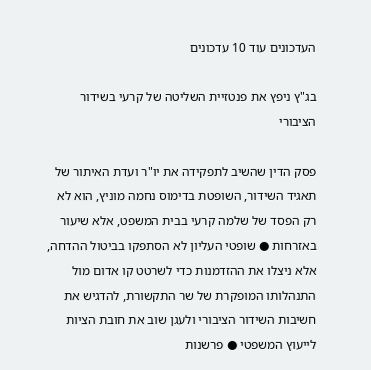העדכונים עוד 10 עדכונים

בג"ץ ניפץ את פנטזיית השליטה של קרעי בשידור הציבורי

פסק הדין שהשיב לתפקידה את יו"ר ועדת האיתור של תאגיד השידור, השופטת בדימוס נחמה מוניץ, הוא לא רק הפסד של שלמה קרעי בבית המשפט, אלא שיעור באזרחות ● שופטי העליון לא הסתפקו בביטול ההדחה, אלא ניצלו את ההזדמנות כדי לשרטט קו אדום מול התנהלותו המופקרת של שר התקשורת, להדגיש את חשיבות השידור הציבורי ולעגן שוב את חובת הציות לייעוץ המשפטי ● פרשנות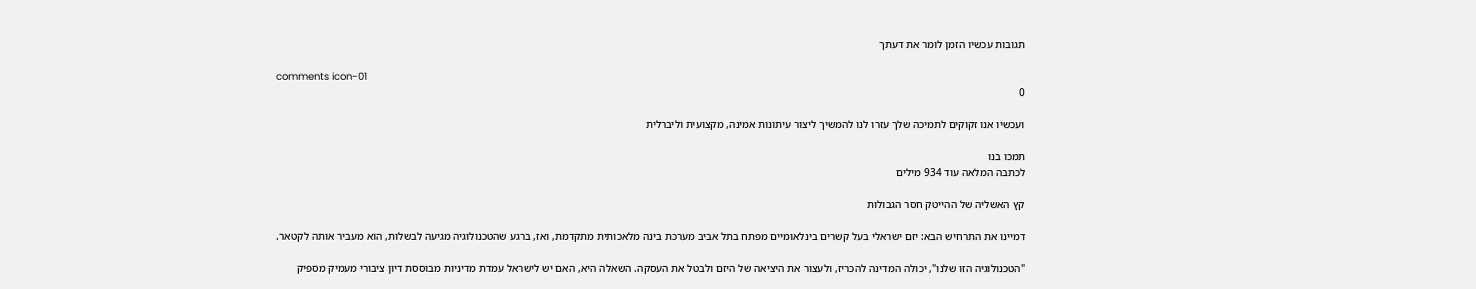תגובות עכשיו הזמן לומר את דעתך

comments icon-01
0

ועכשיו אנו זקוקים לתמיכה שלך עזרו לנו להמשיך ליצור עיתונות אמינה, מקצועית וליברלית

תמכו בנו
לכתבה המלאה עוד 934 מילים

קץ האשליה של ההייטק חסר הגבולות

דמיינו את התרחיש הבא: יזם ישראלי בעל קשרים בינלאומיים מפתח בתל אביב מערכת בינה מלאכותית מתקדמת, ואז, ברגע שהטכנולוגיה מגיעה לבשלות, הוא מעביר אותה לקטאר.

"הטכנולוגיה הזו שלנו", יכולה המדינה להכריז, ולעצור את היציאה של היזם ולבטל את העסקה. השאלה היא, האם יש לישראל עמדת מדיניות מבוססת דיון ציבורי מעמיק מספיק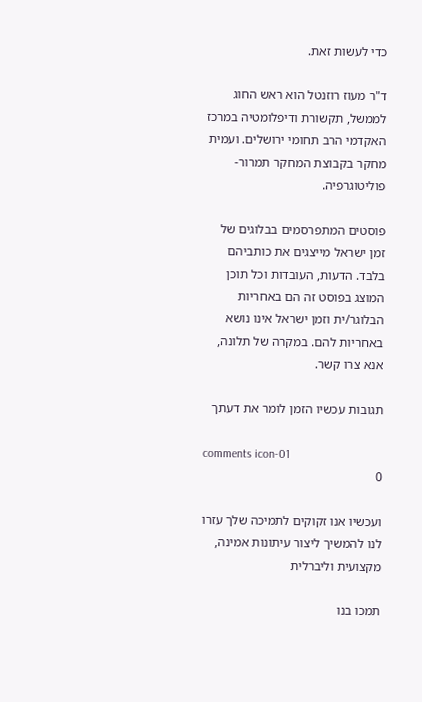כדי לעשות זאת.

ד"ר מעוז רוזנטל הוא ראש החוג לממשל, תקשורת ודיפלומטיה במרכז האקדמי הרב תחומי ירושלים. ועמית מחקר בקבוצת המחקר תמרור-פוליטוגרפיה.

פוסטים המתפרסמים בבלוגים של זמן ישראל מייצגים את כותביהם בלבד. הדעות, העובדות וכל תוכן המוצג בפוסט זה הם באחריות הבלוגר/ית וזמן ישראל אינו נושא באחריות להם. במקרה של תלונה, אנא צרו קשר.

תגובות עכשיו הזמן לומר את דעתך

comments icon-01
0

ועכשיו אנו זקוקים לתמיכה שלך עזרו לנו להמשיך ליצור עיתונות אמינה, מקצועית וליברלית

תמכו בנו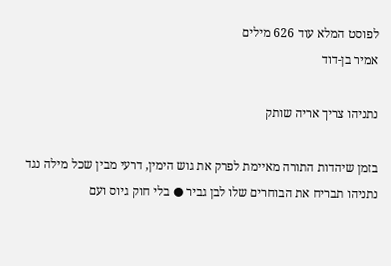לפוסט המלא עוד 626 מילים
אמיר בן-דוד

נתניהו צריך אריה שותק

בזמן שיהדות התורה מאיימת לפרק את גוש הימין, דרעי מבין שכל מילה נגד נתניהו תבריח את הבוחרים שלו לבן גביר ● בלי חוק גיוס ועם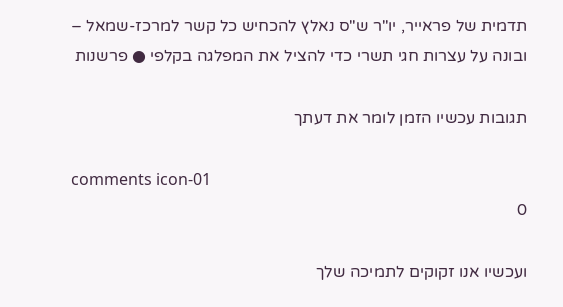תדמית של פראייר, יו"ר ש"ס נאלץ להכחיש כל קשר למרכז-שמאל – ובונה על עצרות חגי תשרי כדי להציל את המפלגה בקלפי ● פרשנות

תגובות עכשיו הזמן לומר את דעתך

comments icon-01
0

ועכשיו אנו זקוקים לתמיכה שלך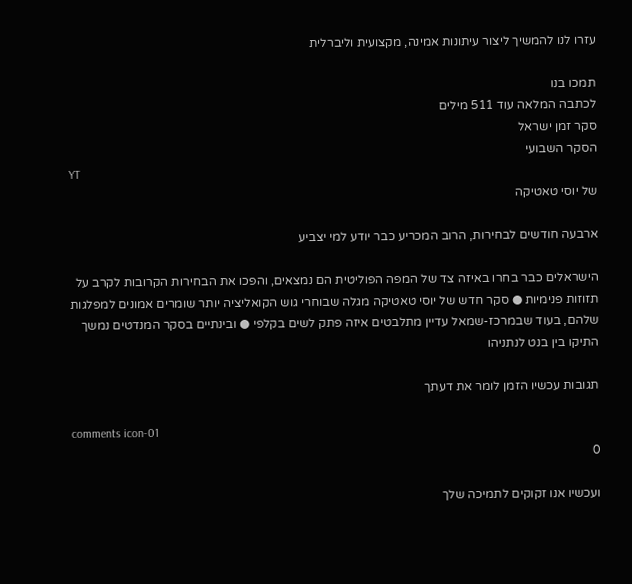עזרו לנו להמשיך ליצור עיתונות אמינה, מקצועית וליברלית

תמכו בנו
לכתבה המלאה עוד 511 מילים
סקר זמן ישראל
הסקר השבועי
YT
של יוסי טאטיקה

ארבעה חודשים לבחירות, הרוב המכריע כבר יודע למי יצביע

הישראלים כבר בחרו באיזה צד של המפה הפוליטית הם נמצאים, והפכו את הבחירות הקרובות לקרב על תזוזות פנימיות ● סקר חדש של יוסי טאטיקה מגלה שבוחרי גוש הקואליציה יותר שומרים אמונים למפלגות שלהם, בעוד שבמרכז-שמאל עדיין מתלבטים איזה פתק לשים בקלפי ● ובינתיים בסקר המנדטים נמשך התיקו בין בנט לנתניהו

תגובות עכשיו הזמן לומר את דעתך

comments icon-01
0

ועכשיו אנו זקוקים לתמיכה שלך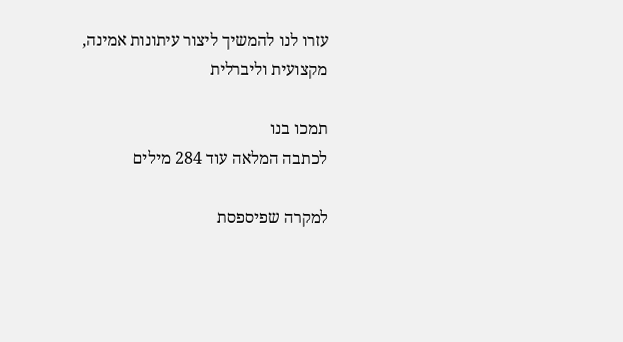עזרו לנו להמשיך ליצור עיתונות אמינה, מקצועית וליברלית

תמכו בנו
לכתבה המלאה עוד 284 מילים

למקרה שפיספסת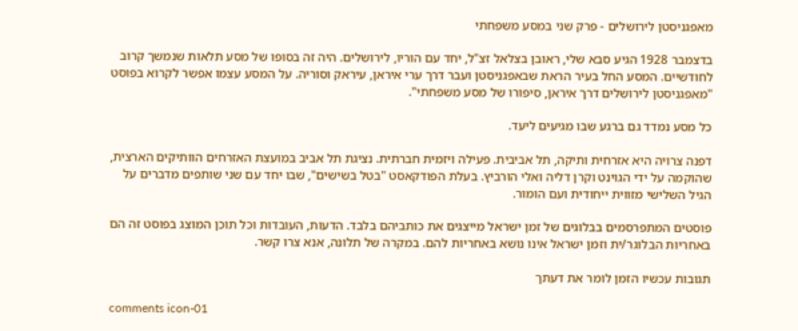מאפגניסטן לירושלים - פרק שני במסע משפחתי

בדצמבר 1928 הגיע סבא שלי, ראובן בצלאל זצ"ל, יחד עם הוריו, לירושלים. היה זה בסופו של מסע תלאות שנמשך קרוב לחודשיים. המסע החל בעיר הראת שבאפגניסטן ועבר דרך ערי איראן, עיראק וסוריה. על המסע עצמו אפשר לקרוא בפוסט "מאפגניסטן לירושלים דרך איראן, סיפורו של מסע משפחתי".

כל מסע נמדד גם ברגע שבו מגיעים ליעד.

דפנה צרויה היא אזרחית ותיקה, תל אביבית. פעילה ויזמית חברתית. נציגת תל אביב במועצת האזרחים הוותיקים הארצית, שהוקמה על ידי הגוינט וקרן דליה ואלי הורביץ. בעלת הפודקאסט "בטל בשישים", שבו יחד עם שני שותפים מדברים על הגיל השלישי מזווית ייחודית ועם הומור.

פוסטים המתפרסמים בבלוגים של זמן ישראל מייצגים את כותביהם בלבד. הדעות, העובדות וכל תוכן המוצג בפוסט זה הם באחריות הבלוגר/ית וזמן ישראל אינו נושא באחריות להם. במקרה של תלונה, אנא צרו קשר.

תגובות עכשיו הזמן לומר את דעתך

comments icon-01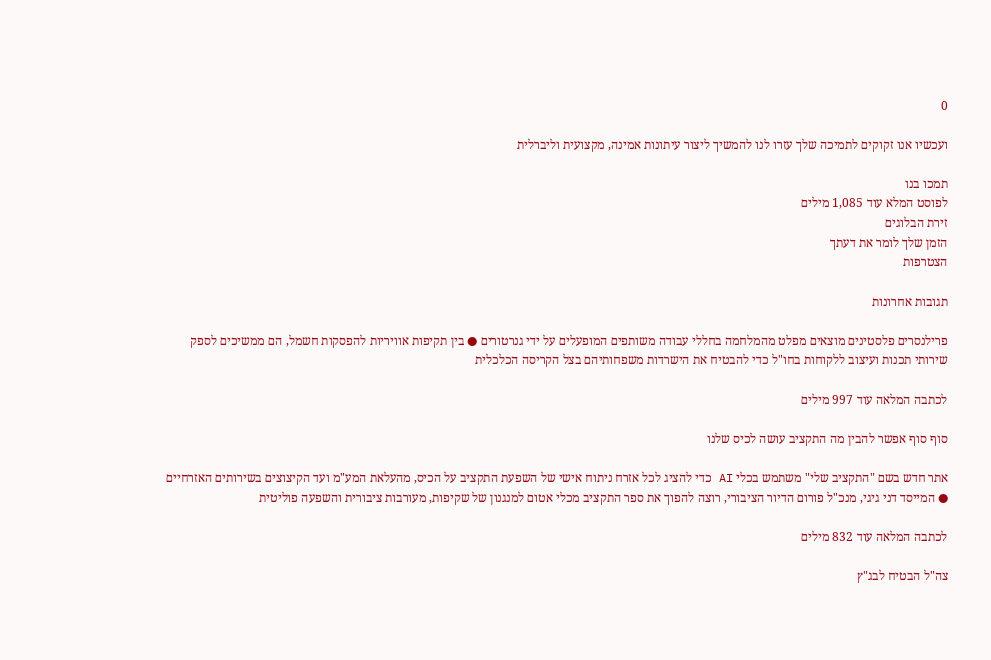0

ועכשיו אנו זקוקים לתמיכה שלך עזרו לנו להמשיך ליצור עיתונות אמינה, מקצועית וליברלית

תמכו בנו
לפוסט המלא עוד 1,085 מילים
זירת הבלוגים
הזמן שלך לומר את דעתך
הצטרפות

תגובות אחרונות

פרילנסרים פלסטינים מוצאים מפלט מהמלחמה בחללי עבודה משותפים המופעלים על ידי גנרטורים ● בין תקיפות אוויריות להפסקות חשמל, הם ממשיכים לספק שירותי תכנות ועיצוב ללקוחות בחו"ל כדי להבטיח את הישרדות משפחותיהם בצל הקריסה הכלכלית

לכתבה המלאה עוד 997 מילים

סוף סוף אפשר להבין מה התקציב עושה לכיס שלנו

אתר חדש בשם "התקציב שלי" משתמש בכלי AI כדי להציג לכל אזרח ניתוח אישי של השפעת התקציב על הכיס, מהעלאת המע"מ ועד הקיצוצים בשירותים האזרחיים ● המייסד דני גיגי, מנכ"ל פורום הדיור הציבורי, רוצה להפוך את ספר התקציב מכלי אטום למנגנון של שקיפות, מעורבות ציבורית והשפעה פוליטית

לכתבה המלאה עוד 832 מילים

צה"ל הבטיח לבג"ץ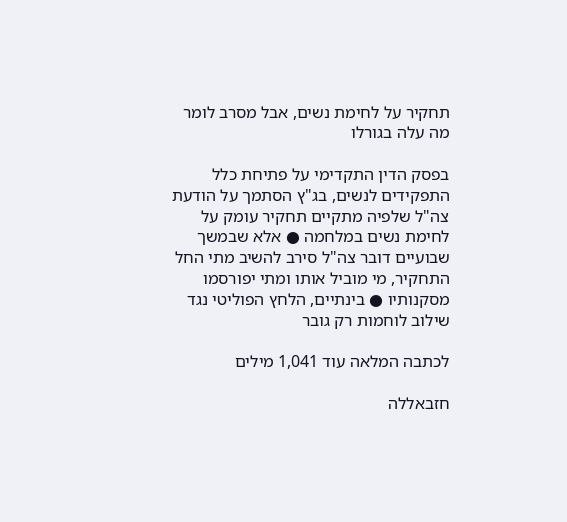תחקיר על לחימת נשים, אבל מסרב לומר מה עלה בגורלו

בפסק הדין התקדימי על פתיחת כלל התפקידים לנשים, בג"ץ הסתמך על הודעת צה"ל שלפיה מתקיים תחקיר עומק על לחימת נשים במלחמה ● אלא שבמשך שבועיים דובר צה"ל סירב להשיב מתי החל התחקיר, מי מוביל אותו ומתי יפורסמו מסקנותיו ● בינתיים, הלחץ הפוליטי נגד שילוב לוחמות רק גובר

לכתבה המלאה עוד 1,041 מילים

חזבאללה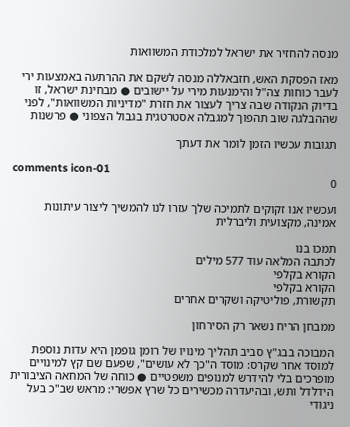מנסה להחזיר את ישראל למלכודת המשוואות

מאז הפסקת האש, חזבאללה מנסה לשקם את ההרתעה באמצעות ירי לעבר כוחות צה"ל והימנעות מירי על יישובים ● מבחינת ישראל, זו בדיוק הנקודה שבה צריך לעצור את חזרת "מדיניות המשוואות", לפני שההבלגה שוב תהפוך למגבלה אסטרטגית בגבול הצפוני ● פרשנות

תגובות עכשיו הזמן לומר את דעתך

comments icon-01
0

ועכשיו אנו זקוקים לתמיכה שלך עזרו לנו להמשיך ליצור עיתונות אמינה, מקצועית וליברלית

תמכו בנו
לכתבה המלאה עוד 577 מילים
הקורא בקלפי
הקורא בקלפי
תקשורת, פוליטיקה ושקרים אחרים

ממבחן הריח נשאר רק הסירחון

המבוכה בבג"ץ סביב תהליך מינויו של רומן גופמן היא עדות נוספת למוסד אחר שקרס: מוסד ה"כך לא עושים", שפעם שם קץ למינויים מופרכים בלי להידרש למנופים משפטיים ● כוחה של המחאה הציבורית הידלדל ותש, ובהיעדרה מכשירים כל שרץ אפשרי: מראש שב"כ בעל ניגודי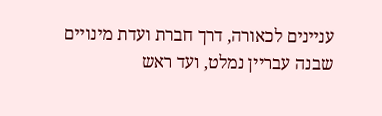עניינים לכאורה, דרך חברת ועדת מינויים שבנה עבריין נמלט, ועד ראש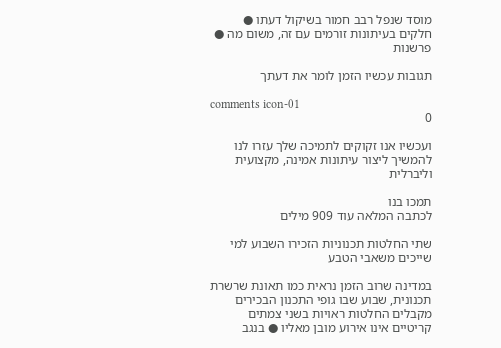מוסד שנפל רבב חמור בשיקול דעתו ● חלקים בעיתונות זורמים עם זה, משום מה ● פרשנות

תגובות עכשיו הזמן לומר את דעתך

comments icon-01
0

ועכשיו אנו זקוקים לתמיכה שלך עזרו לנו להמשיך ליצור עיתונות אמינה, מקצועית וליברלית

תמכו בנו
לכתבה המלאה עוד 909 מילים

שתי החלטות תכנוניות הזכירו השבוע למי שייכים משאבי הטבע

במדינה שרוב הזמן נראית כמו תאונת שרשרת תכנונית, שבוע שבו גופי התכנון הבכירים מקבלים החלטות ראויות בשני צמתים קריטיים אינו אירוע מובן מאליו ● בנגב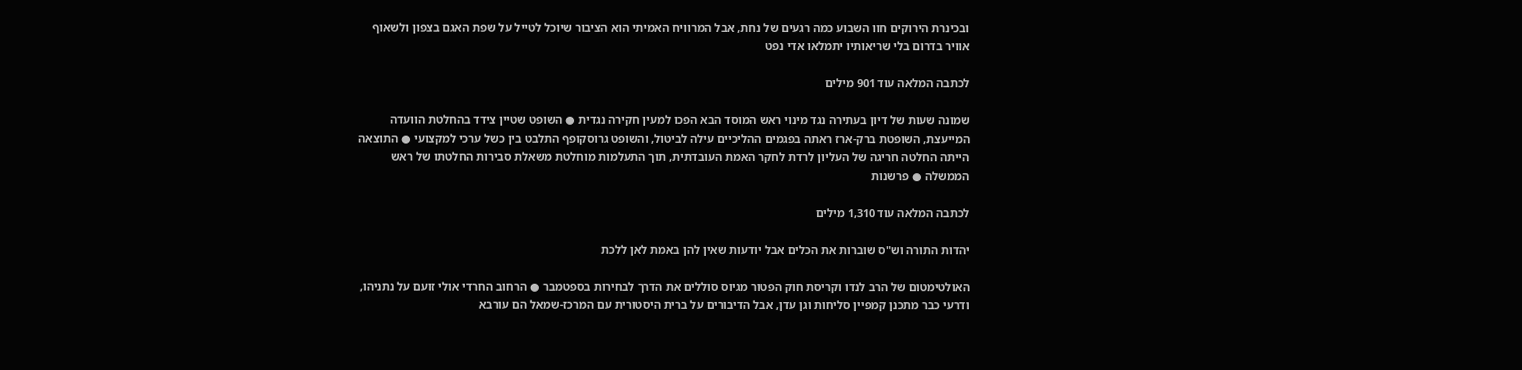ובכינרת הירוקים חוו השבוע כמה רגעים של נחת, אבל המרוויח האמיתי הוא הציבור שיוכל לטייל על שפת האגם בצפון ולשאוף אוויר בדרום בלי שריאותיו יתמלאו אדי נפט

לכתבה המלאה עוד 901 מילים

שמונה שעות של דיון בעתירה נגד מינוי ראש המוסד הבא הפכו למעין חקירה נגדית ● השופט שטיין צידד בהחלטת הוועדה המייעצת, השופטת ברק-ארז ראתה בפגמים ההליכיים עילה לביטול, והשופט גרוסקופף התלבט בין כשל ערכי למקצועי ● התוצאה הייתה החלטה חריגה של העליון לרדת לחקר האמת העובדתית, תוך התעלמות מוחלטת משאלת סבירות החלטתו של ראש הממשלה ● פרשנות

לכתבה המלאה עוד 1,310 מילים

יהדות התורה וש"ס שוברות את הכלים אבל יודעות שאין להן באמת לאן ללכת

האולטימטום של הרב לנדו וקריסת חוק הפטור מגיוס סוללים את הדרך לבחירות בספטמבר ● הרחוב החרדי אולי זועם על נתניהו, ודרעי כבר מתכנן קמפיין סליחות וגן עדן, אבל הדיבורים על ברית היסטורית עם המרכז-שמאל הם עורבא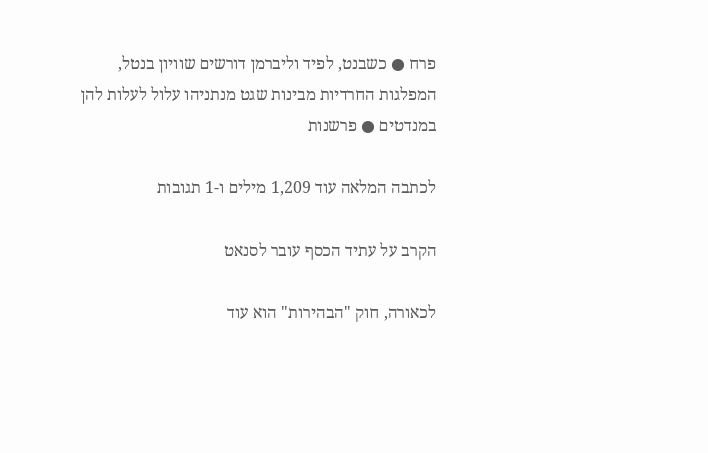פרח ● כשבנט, לפיד וליברמן דורשים שוויון בנטל, המפלגות החרדיות מבינות שגט מנתניהו עלול לעלות להן במנדטים ● פרשנות

לכתבה המלאה עוד 1,209 מילים ו-1 תגובות

הקרב על עתיד הכסף עובר לסנאט

לכאורה, חוק "הבהירות" הוא עוד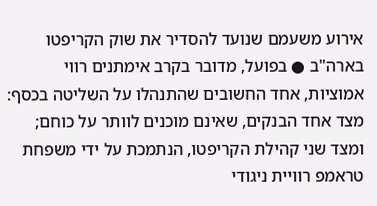אירוע משעמם שנועד להסדיר את שוק הקריפטו בארה"ב ● בפועל, מדובר בקרב אימתנים רווי אמוציות, אחד החשובים שהתנהלו על השליטה בכסף: מצד אחד הבנקים, שאינם מוכנים לוותר על כוחם; ומצד שני קהילת הקריפטו, הנתמכת על ידי משפחת טראמפ רוויית ניגודי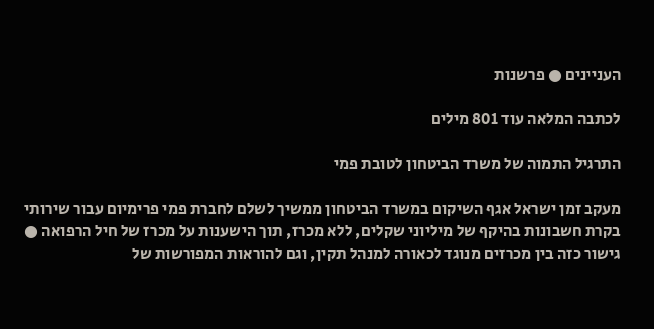העניינים ● פרשנות

לכתבה המלאה עוד 801 מילים

התרגיל התמוה של משרד הביטחון לטובת פמי

מעקב זמן ישראל אגף השיקום במשרד הביטחון ממשיך לשלם לחברת פמי פרימיום עבור שירותי בקרת חשבונות בהיקף של מיליוני שקלים, ללא מכרז, תוך הישענות על מכרז של חיל הרפואה ● גישור כזה בין מכרזים מנוגד לכאורה למנהל תקין, וגם להוראות המפורשות של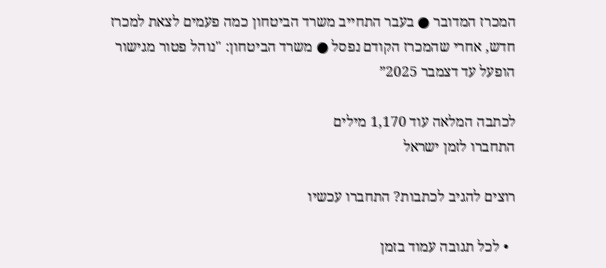המכרז המדובר ● בעבר התחייב משרד הביטחון כמה פעמים לצאת למכרז חדש, אחרי שהמכרז הקודם נפסל ● משרד הביטחון: "נוהל פטור מגישור הופעל עד דצמבר 2025”

לכתבה המלאה עוד 1,170 מילים
התחברו לזמן ישראל

רוצים להגיב לכתבות? התחברו עכשיו

  • לכל תגובה עמוד בזמן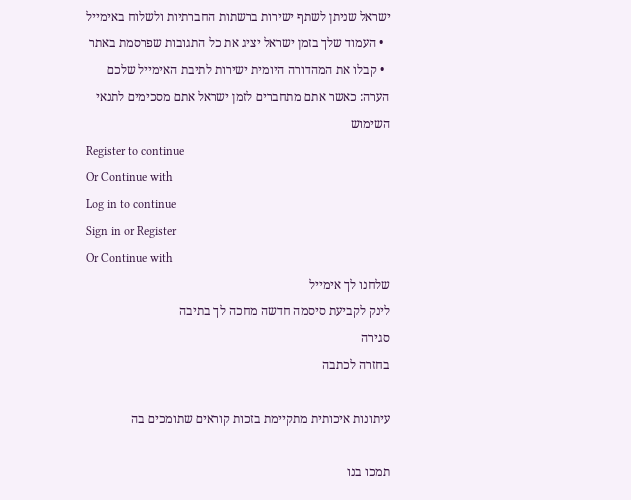ישראל שניתן לשתף ישירות ברשתות החברתיות ולשלוח באימייל
  • העמוד שלך בזמן ישראל יציג את כל התגובות שפרסמת באתר
  • קבלו את המהדורה היומית ישירות לתיבת האימייל שלכם
הערה: כאשר אתם מתחברים לזמן ישראל אתם מסכימים לתנאי השימוש
Register to continue
Or Continue with
Log in to continue
Sign in or Register
Or Continue with
שלחנו לך אימייל
לינק לקביעת סיסמה חדשה מחכה לך בתיבה
סגירה
בחזרה לכתבה

עיתונות איכותית מתקיימת בזכות קוראים שתומכים בה

תמכו בנו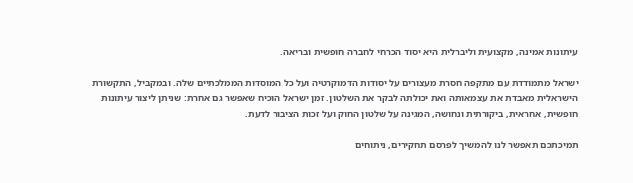עיתונות אמינה, מקצועית וליברלית היא יסוד הכרחי לחברה חופשית ובריאה.

ישראל מתמודדת עם מתקפה חסרת מעצורים על יסודות הדמוקרטיה ועל כל המוסדות הממלכתיים שלה. ובמקביל, התקשורת הישראלית מאבדת את עצמאותה ואת יכולתה לבקר את השלטון. זמן ישראל הוכיח שאפשר גם אחרת: שניתן ליצור עיתונות חופשית, אחראית, ביקורתית ונחושה, המגינה על שלטון החוק ועל זכות הציבור לדעת.

תמיכתכם תאפשר לנו להמשיך לפרסם תחקירים, ניתוחים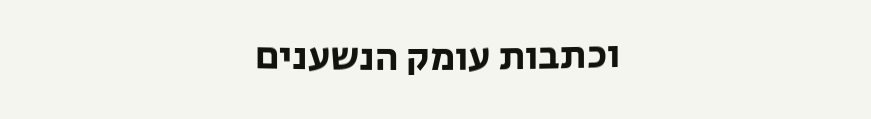וכתבות עומק הנשענים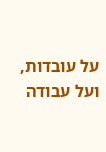על עובדות, ועל עבודה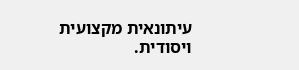עיתונאית מקצועית ויסודית.